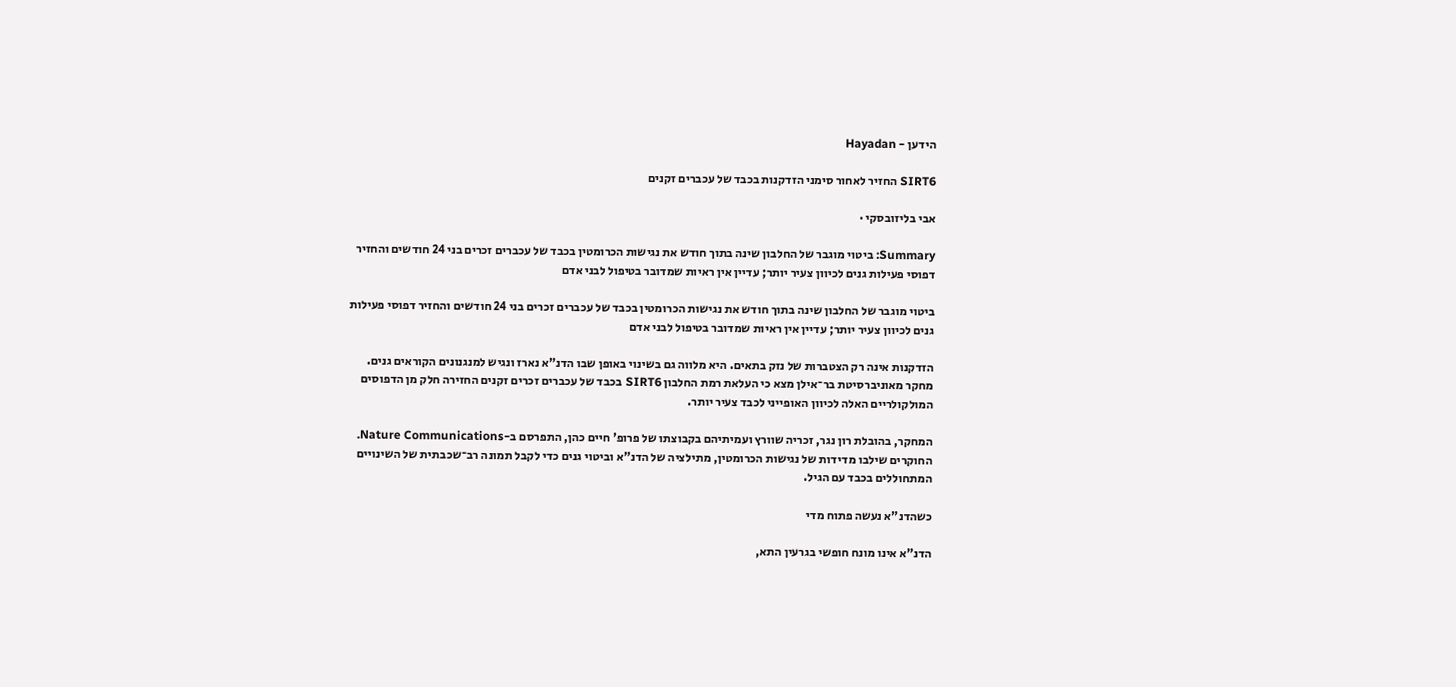הידען - Hayadan

SIRT6 החזיר לאחור סימני הזדקנות בכבד של עכברים זקנים

אבי בליזובסקי ·

Summary: ביטוי מוגבר של החלבון שינה בתוך חודש את נגישות הכרומטין בכבד של עכברים זכרים בני 24 חודשים והחזיר דפוסי פעילות גנים לכיוון צעיר יותר; עדיין אין ראיות שמדובר בטיפול לבני אדם

ביטוי מוגבר של החלבון שינה בתוך חודש את נגישות הכרומטין בכבד של עכברים זכרים בני 24 חודשים והחזיר דפוסי פעילות גנים לכיוון צעיר יותר; עדיין אין ראיות שמדובר בטיפול לבני אדם

הזדקנות אינה רק הצטברות של נזק בתאים. היא מלווה גם בשינוי באופן שבו הדנ"א נארז ונגיש למנגנונים הקוראים גנים. מחקר מאוניברסיטת בר־אילן מצא כי העלאת רמת החלבון SIRT6 בכבד של עכברים זכרים זקנים החזירה חלק מן הדפוסים המולקולריים האלה לכיוון האופייני לכבד צעיר יותר.

המחקר, בהובלת רון נגר, זכריה שוורץ ועמיתיהם בקבוצתו של פרופ' חיים כהן, התפרסם ב-Nature Communications. החוקרים שילבו מדידות של נגישות הכרומטין, מתילציה של הדנ"א וביטוי גנים כדי לקבל תמונה רב־שכבתית של השינויים המתחוללים בכבד עם הגיל.

כשהדנ"א נעשה פתוח מדי

הדנ"א אינו מונח חופשי בגרעין התא,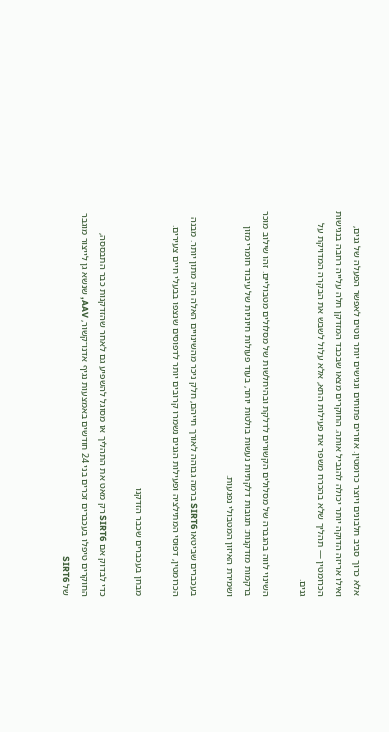אלא כרוך סביב חלבונים ויוצר כרומטין. אזורים פתוחים ונגישים יותר נוטים לאפשר הפעלה של גנים, ואילו אריזה הדוקה יותר יכולה להגביל אותה. החוקרים מצאו שבכבד המזדקן חלה עלייה רחבה בנגישות הכרומטין — תהליך שלא בהכרח משפר את פעילות התא, אלא עלול לשבש את הבקרה המדויקת על גנים.

השינוי לווה בהגברה של מסלולים הקשורים לדלקת ובהיחלשות של מסלולים מטבוליים. זהו שילוב מוכר ברקמות מזדקנות: תגובות דלקתיות נעשות בולטות יותר, בעוד פעולות חיוניות של עיבוד חומרי מזון ושמירת האיזון המטבולי נפגעות.

בעכברים שביטאו SIRT6 ברמה גבוהה לאורך חייהם, חלק ניכר מהשינויים האלה היה מתון יותר. מבנה הכרומטין, דפוסי המתילציה ופעילות הגנים נשמרו קרובים יותר לדפוסים שנצפו בבעלי חיים צעירים.

מבחן בעכברים שכבר הזדקנו

כדי לבדוק אם SIRT6 רק מאט את התהליך או מסוגל להשפיע גם לאחר שהזדקנות כבר התבססה, החוקרים טיפלו בעכברים זכרים בני 24 חודשים באמצעות נגיף אדנו־קשור, AAV, שנשא גן לייצור מוגבר של SIRT6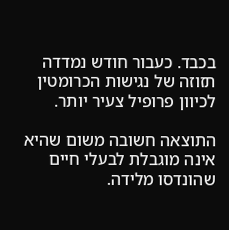בכבד. כעבור חודש נמדדה תזוזה של נגישות הכרומטין לכיוון פרופיל צעיר יותר.

התוצאה חשובה משום שהיא אינה מוגבלת לבעלי חיים שהונדסו מלידה.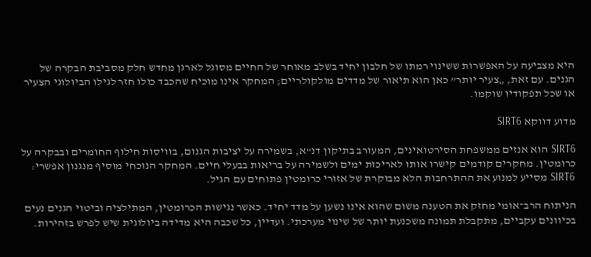היא מצביעה על האפשרות ששינוי רמתו של חלבון יחיד בשלב מאוחר של החיים מסוגל לארגן מחדש חלק מסביבת הבקרה של הגנים. עם זאת, „צעיר יותר” כאן הוא תיאור של מדדים מולקולריים; המחקר אינו מוכיח שהכבד כולו חזר לגילו הביולוגי הצעיר או שכל תפקודיו שוקמו.

מדוע דווקא SIRT6

SIRT6 הוא אנזים ממשפחת הסירטואינים, המעורב בתיקון דנ"א, בשמירה על יציבות הגנום, בוויסות חילוף החומרים ובבקרה על כרומטין. מחקרים קודמים קישרו אותו לאריכות ימים ולשמירה על בריאות בבעלי חיים. המחקר הנוכחי מוסיף מנגנון אפשרי: SIRT6 מסייע למנוע את ההתרחבות הלא מבוקרת של אזורי כרומטין פתוחים עם הגיל.

הניתוח הרב־אומי מחזק את הטענה משום שהוא אינו נשען על מדד יחיד. כאשר נגישות הכרומטין, המתילציה וביטוי הגנים נעים בכיוונים עקביים, מתקבלת תמונה משכנעת יותר של שינוי מערכתי. ועדיין, כל שכבה היא מדידה ביולוגית שיש לפרש בזהירות.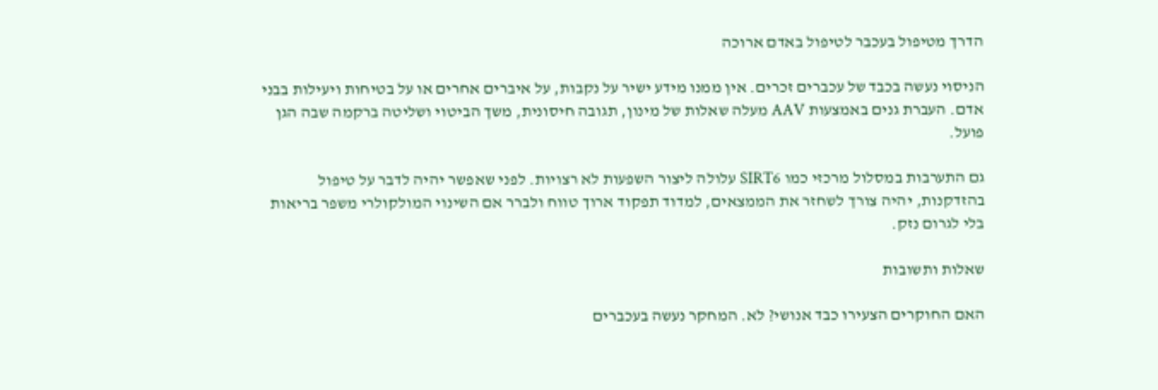הדרך מטיפול בעכבר לטיפול באדם ארוכה

הניסוי נעשה בכבד של עכברים זכרים. אין ממנו מידע ישיר על נקבות, על איברים אחרים או על בטיחות ויעילות בבני אדם. העברת גנים באמצעות AAV מעלה שאלות של מינון, תגובה חיסונית, משך הביטוי ושליטה ברקמה שבה הגן פועל.

גם התערבות במסלול מרכזי כמו SIRT6 עלולה ליצור השפעות לא רצויות. לפני שאפשר יהיה לדבר על טיפול בהזדקנות, יהיה צורך לשחזר את הממצאים, למדוד תפקוד ארוך טווח ולברר אם השינוי המולקולרי משפר בריאות בלי לגרום נזק.

שאלות ותשובות

האם החוקרים הצעירו כבד אנושי? לא. המחקר נעשה בעכברים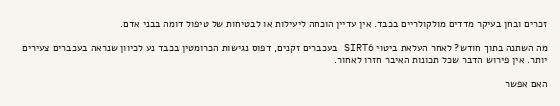זכרים ובחן בעיקר מדדים מולקולריים בכבד. אין עדיין הוכחה ליעילות או לבטיחות של טיפול דומה בבני אדם.

מה השתנה בתוך חודש? לאחר העלאת ביטוי SIRT6 בעכברים זקנים, דפוס נגישות הכרומטין בכבד נע לכיוון שנראה בעכברים צעירים יותר. אין פירוש הדבר שכל תכונות האיבר חזרו לאחור.

האם אפשר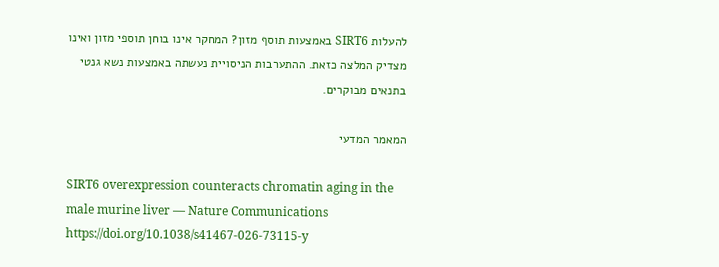להעלות SIRT6 באמצעות תוסף מזון? המחקר אינו בוחן תוספי מזון ואינו מצדיק המלצה כזאת. ההתערבות הניסויית נעשתה באמצעות נשא גנטי בתנאים מבוקרים.

המאמר המדעי

SIRT6 overexpression counteracts chromatin aging in the male murine liver — Nature Communications https://doi.org/10.1038/s41467-026-73115-y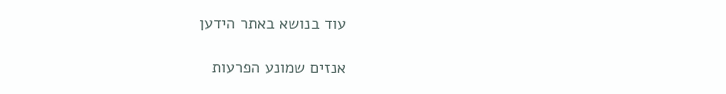עוד בנושא באתר הידען

אנזים שמונע הפרעות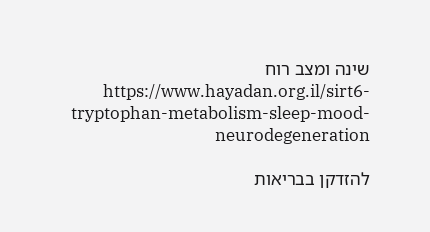שינה ומצב רוח https://www.hayadan.org.il/sirt6-tryptophan-metabolism-sleep-mood-neurodegeneration

להזדקן בבריאות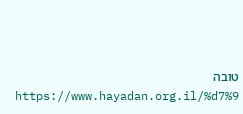טובה https://www.hayadan.org.il/%d7%9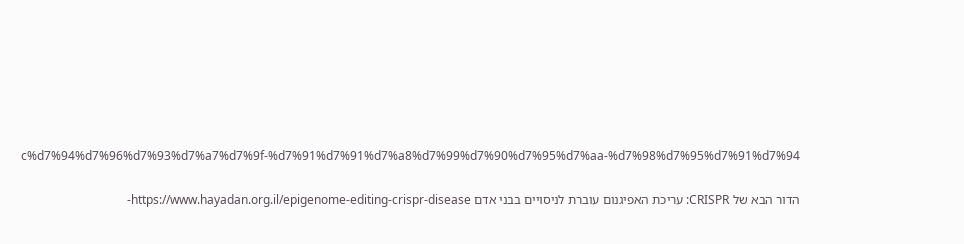c%d7%94%d7%96%d7%93%d7%a7%d7%9f-%d7%91%d7%91%d7%a8%d7%99%d7%90%d7%95%d7%aa-%d7%98%d7%95%d7%91%d7%94

הדור הבא של CRISPR: עריכת האפיגנום עוברת לניסויים בבני אדם https://www.hayadan.org.il/epigenome-editing-crispr-disease-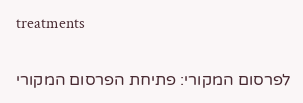treatments

לפרסום המקורי: פתיחת הפרסום המקורי